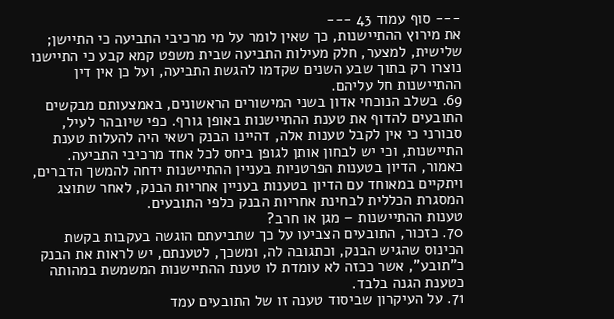--- סוף עמוד 43 ---
את מירוץ ההתיישנות, כך שאין לומר על מי מרכיבי התביעה כי התיישן; שלישית, למצער, חלק מעילות התביעה שבית משפט קמא קבע כי התיישנו נוצרו רק בתוך שבע השנים שקדמו להגשת התביעה, ועל כן אין דין ההתיישנות חל עליהם.
69. בשלב הנוכחי אדון בשני המישורים הראשונים, באמצעותם מבקשים התובעים להדוף את טענת ההתיישנות באופן גורף. כפי שיובהר לעיל, סבורני כי אין לקבל טענות אלה, דהיינו הבנק רשאי היה להעלות טענת התיישנות, וכי יש לבחון אותן לגופן ביחס לכל אחד מרכיבי התביעה. כאמור, הדיון בטענות הפרטניות בעניין ההתיישנות ידחה להמשך הדברים, ויתקיים במאוחד עם הדיון בטענות בעניין אחריות הבנק, לאחר שתוצג המסגרת הכללית לבחינת אחריות הבנק כלפי התובעים.
טענות ההתיישנות – מגן או חרב?
70. כזכור, התובעים הצביעו על כך שתביעתם הוגשה בעקבות בקשת הכינוס שהגיש הבנק, וכתגובה לה, ומשכך, לטענתם, יש לראות את הבנק כ"תובע", אשר ככזה לא עומדת לו טענת ההתיישנות המשמשת במהותה כטענת הגנה בלבד.
71. על העיקרון שביסוד טענה זו של התובעים עמד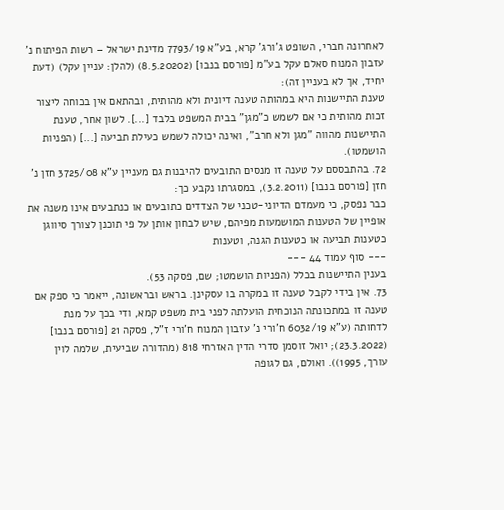לאחרונה חברי, השופט ג'ורג' קרא, בע"א 7793/19 מדינת ישראל – רשות הפיתוח נ' עזבון המנוח סאלם עקל בע"מ [פורסם בנבו] (8.5.20202) (להלן: עניין עקל) (דעת יחיד, אך לא בעניין זה):
טענת התיישנות היא במהותה טענה דיונית ולא מהותית, ובהתאם אין בכוחה ליצור זכות מהותית כי אם לשמש כ"מגן" בבית המשפט בלבד [...]. לשון אחר, טענת התיישנות מהווה "מגן ולא חרב", ואינה יכולה לשמש כעילת תביעה [...] (הפניות הושמטו).
72. בהתבססם על טענה זו מנסים התובעים להיבנות גם מעניין ע"א 3725/08 חזן נ' חזן [פורסם בנבו] (3.2.2011), במסגרתו נקבע כך:
כבר נפסק, כי מעמדם הדיוני-טכני של הצדדים כתובעים או כנתבעים אינו משנה את אופיין של הטענות המושמעות מפיהם, שיש לבחון אותן על פי תוכנן לצורך סיווגן כטענות תביעה או כטענות הגנה, וטענות
--- סוף עמוד 44 ---
בענין התיישנות בכלל (הפניות הושמטו; שם, פסקה 53).
73. אין בידי לקבל טענה זו במקרה בו עסקינן. בראש ובראשונה, ייאמר כי ספק אם טענה זו במתכונתה הנוכחית הועלתה לפני בית משפט קמא, ודי בכך על מנת לדחותה (ע"א 6032/19 ח'ורי נ' עזבון המנוח ח'ורי ז"ל, פסקה 21 [פורסם בנבו] (23.3.2022); יואל זוסמן סדרי הדין האזרחי 818 (מהדורה שביעית, שלמה לוין עורך, 1995)). ואולם, גם לגופה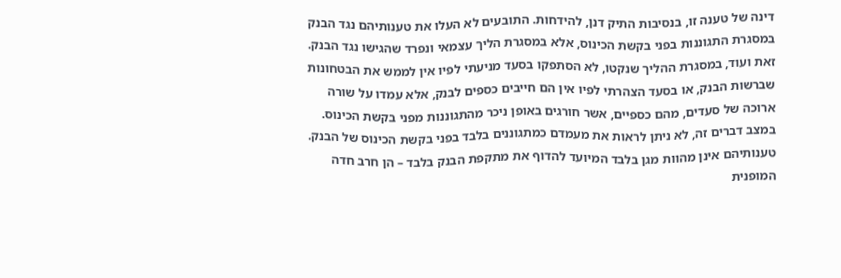דינה של טענה זו, בנסיבות התיק דנן, להידחות. התובעים לא העלו את טענותיהם נגד הבנק במסגרת התגוננות בפני בקשת הכינוס, אלא במסגרת הליך עצמאי ונפרד שהגישו נגד הבנק. זאת ועוד, במסגרת ההליך שנקטו, לא הסתפקו בסעד מניעתי לפיו אין לממש את הבטחונות שברשות הבנק, או בסעד הצהרתי לפיו אין הם חייבים כספים לבנק, אלא עמדו על שורה ארוכה של סעדים, מהם כספיים, אשר חורגים באופן ניכר מהתגוננות מפני בקשת הכינוס. במצב דברים זה, לא ניתן לראות את מעמדם כמתגוננים בלבד בפני בקשת הכינוס של הבנק. טענותיהם אינן מהוות מגן בלבד המיועד להדוף את מתקפת הבנק בלבד – הן חרב חדה המופנית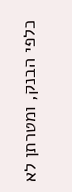כלפי הבנק, ומטרתן לא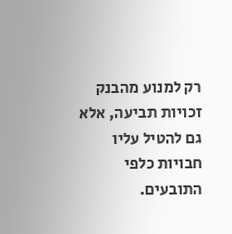רק למנוע מהבנק זכויות תביעה, אלא גם להטיל עליו חבויות כלפי התובעים.